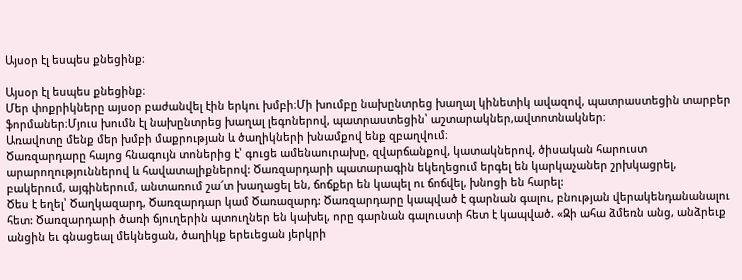Այսօր էլ եսպես քնեցինք։

Այսօր էլ եսպես քնեցինք։
Մեր փոքրիկները այսօր բաժանվել էին երկու խմբի։Մի խումբը նախընտրեց խաղալ կինետիկ ավազով, պատրաստեցին տարբեր ֆորմաներ։Մյուս խումն էլ նախընտրեց խաղալ լեգոներով, պատրաստեցին՝ աշտարակներ,ավտոտնակներ։
Առավոտը մենք մեր խմբի մաքրության և ծաղիկների խնամքով ենք զբաղվում։
Ծառզարդարը հայոց հնագույն տոներից է՝ գուցե ամենաուրախը, զվարճանքով, կատակներով, ծիսական հարուստ արարողություններով և հավատալիքներով: Ծառզարդարի պատարագին եկեղեցում երգել են կարկաչաներ շրխկացրել, բակերում, այգիներում, անտառում շա՜տ խաղացել են, ճոճքեր են կապել ու ճոճվել, խնոցի են հարել:
Ծես է եղել՝ Ծաղկազարդ, Ծառզարդար կամ Ծառազարդ: Ծառզարդարը կապված է գարնան գալու, բնության վերակենդանանալու հետ: Ծառզարդարի ծառի ճյուղերին պտուղներ են կախել, որը գարնան գալուստի հետ է կապված. «Զի ահա ձմեռն անց, անձրեւք անցին եւ գնացեալ մեկնեցան, ծաղիկք երեւեցան յերկրի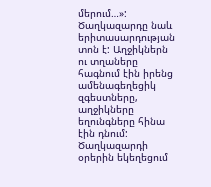մերում…»:
Ծաղկազարդը նաև երիտասարդության տոն է: Աղջիկներն ու տղաները հագնում էին իրենց ամենագեղեցիկ զգեստները, աղջիկները եղունգները հինա էին դնում: Ծաղկազարդի օրերին եկեղեցում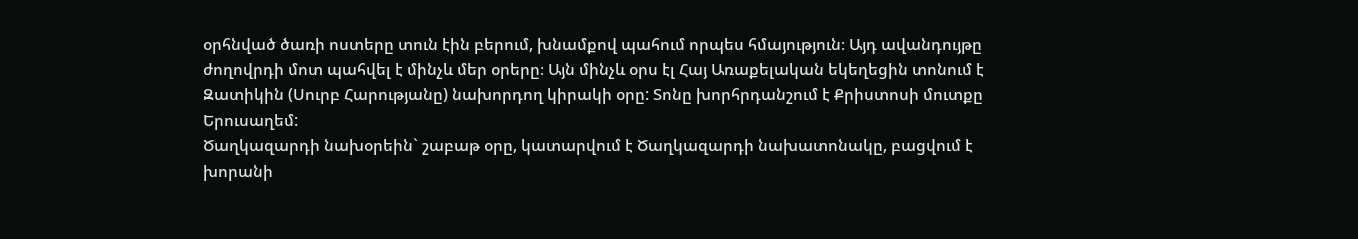օրհնված ծառի ոստերը տուն էին բերում, խնամքով պահում որպես հմայություն։ Այդ ավանդույթը ժողովրդի մոտ պահվել է մինչև մեր օրերը։ Այն մինչև օրս էլ Հայ Առաքելական եկեղեցին տոնում է Զատիկին (Սուրբ Հարությանը) նախորդող կիրակի օրը: Տոնը խորհրդանշում է Քրիստոսի մուտքը Երուսաղեմ:
Ծաղկազարդի նախօրեին` շաբաթ օրը, կատարվում է Ծաղկազարդի նախատոնակը, բացվում է խորանի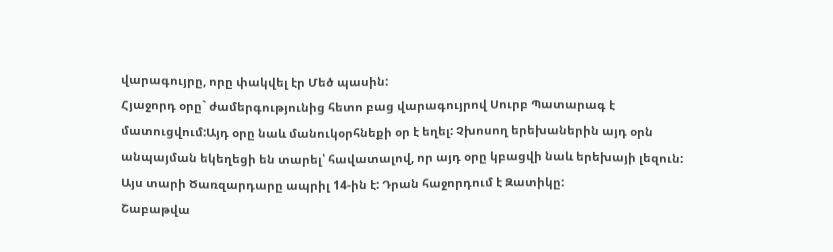վարագույրը, որը փակվել էր Մեծ պասին:
Հյաջորդ օրը` ժամերգությունից հետո բաց վարագույրով Սուրբ Պատարագ է մատուցվում:Այդ օրը նաև մանուկօրհնեքի օր է եղել: Չխոսող երեխաներին այդ օրն անպայման եկեղեցի են տարել՝ հավատալով, որ այդ օրը կբացվի նաև երեխայի լեզուն:
Այս տարի Ծառզարդարը ապրիլ 14-ին է: Դրան հաջորդում է Զատիկը:
Շաբաթվա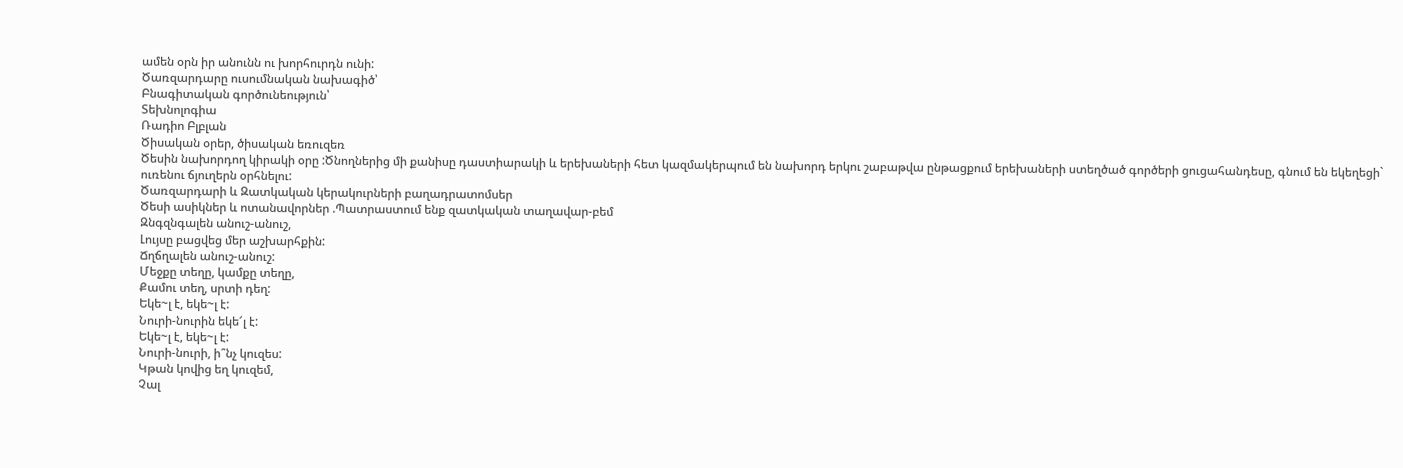ամեն օրն իր անունն ու խորհուրդն ունի:
Ծառզարդարը ուսումնական նախագիծ՝
Բնագիտական գործունեություն՝
Տեխնոլոգիա
Ռադիո Բլբլան
Ծիսական օրեր, ծիսական եռուզեռ
Ծեսին նախորդող կիրակի օրը :Ծնողներից մի քանիսը դաստիարակի և երեխաների հետ կազմակերպում են նախորդ երկու շաբաթվա ընթացքում երեխաների ստեղծած գործերի ցուցահանդեսը, գնում են եկեղեցի` ուռենու ճյուղերն օրհնելու:
Ծառզարդարի և Զատկական կերակուրների բաղադրատոմսեր
Ծեսի ասիկներ և ոտանավորներ .Պատրաստում ենք զատկական տաղավար-բեմ
Զնգզնգալեն անուշ-անուշ,
Լույսը բացվեց մեր աշխարհքին:
Ճղճղալեն անուշ-անուշ:
Մեջքը տեղը, կամքը տեղը,
Քամու տեղ, սրտի դեղ:
Եկե~լ է, եկե~լ է:
Նուրի-նուրին եկե՜լ է:
Եկե~լ է, եկե~լ է:
Նուրի-նուրի, ի՞նչ կուզես:
Կթան կովից եղ կուզեմ,
Չալ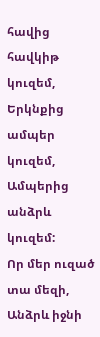հավից հավկիթ կուզեմ,
Երկնքից ամպեր կուզեմ,
Ամպերից անձրև կուզեմ:
Որ մեր ուզած տա մեզի,
Անձրև իջնի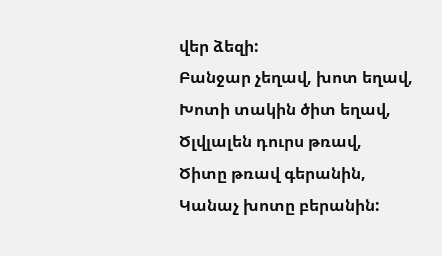վեր ձեզի:
Բանջար չեղավ, խոտ եղավ,
Խոտի տակին ծիտ եղավ,
Ծլվլալեն դուրս թռավ,
Ծիտը թռավ գերանին,
Կանաչ խոտը բերանին: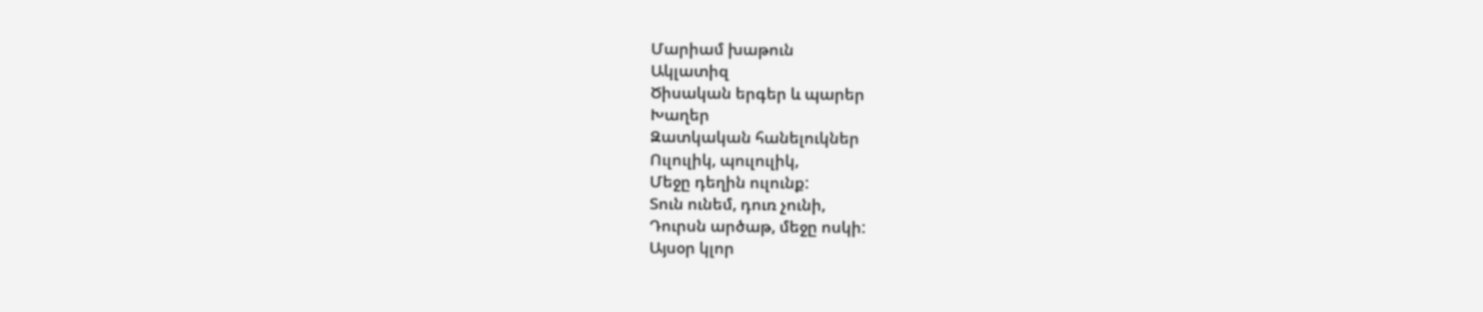Մարիամ խաթուն
Ակլատիզ
Ծիսական երգեր և պարեր
Խաղեր
Զատկական հանելուկներ
Ուլուլիկ, պուլուլիկ,
Մեջը դեղին ուլունք:
Տուն ունեմ, դուռ չունի,
Դուրսն արծաթ, մեջը ոսկի:
Այսօր կլոր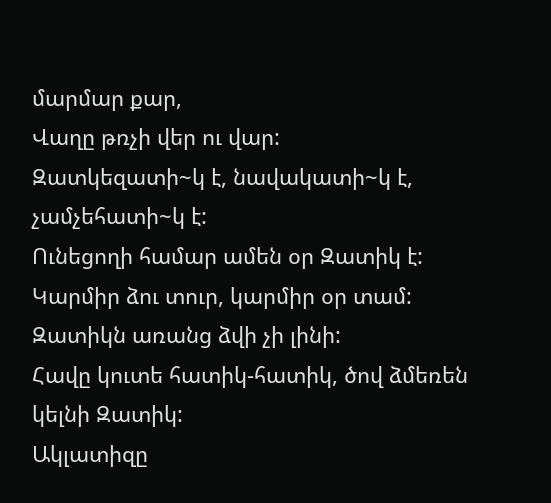մարմար քար,
Վաղը թռչի վեր ու վար:
Զատկեզատի~կ է, նավակատի~կ է, չամչեհատի~կ է:
Ունեցողի համար ամեն օր Զատիկ է:
Կարմիր ձու տուր, կարմիր օր տամ:
Զատիկն առանց ձվի չի լինի:
Հավը կուտե հատիկ-հատիկ, ծով ձմեռեն կելնի Զատիկ:
Ակլատիզը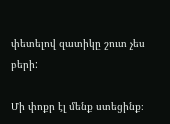փետելով զատիկը շուտ չես բերի:

Մի փոքր էլ մենք ստեցինք։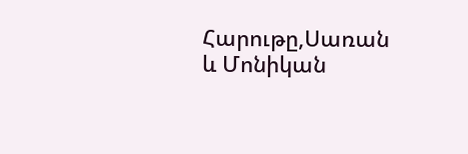Հարութը,Սառան և Մոնիկան